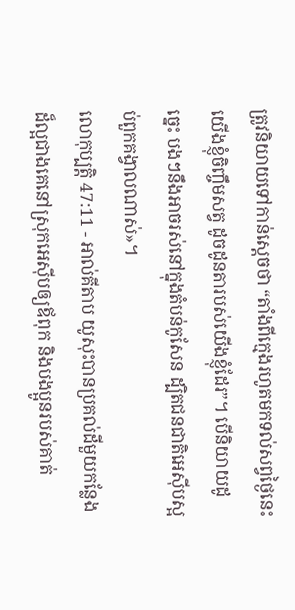ត្រូវនិយាយទៅកាន់ស្តេចថា “តាំងពីក្មេងរហូតមកទល់សព្វថ្ងៃនេះ យើងខ្ញុំចិញ្ចឹមសត្វ ដូចដូនតារបស់យើងខ្ញុំដែរ”។ បើនិយាយដូច្នេះ បងៗនឹងអាចរស់នៅក្នុងតំបន់កូសែន ដ្បិតជនជាតិអេស៊ីបស្អប់ពួកគង្វាលណាស់»។
លោកុប្បត្តិ 47:11 - អាល់គីតាប យូសុះបានប្រគល់ដីមួយកន្លែងដ៏ល្អជាងគេនៅស្រុកអេស៊ីបឲ្យឪពុក និងបងប្អូនរបស់គាត់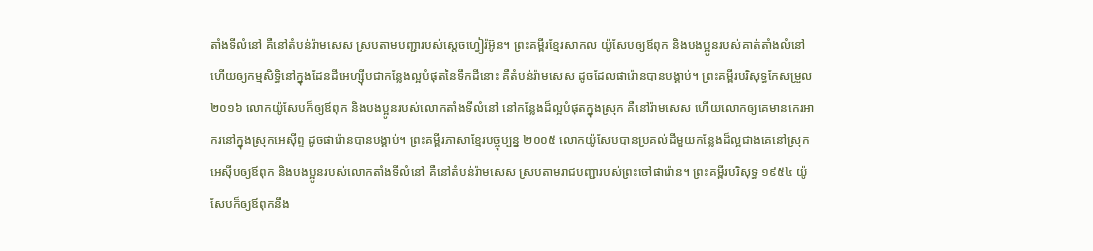តាំងទីលំនៅ គឺនៅតំបន់រ៉ាមសេស ស្របតាមបញ្ជារបស់ស្តេចហ្វៀរ៉អ៊ូន។ ព្រះគម្ពីរខ្មែរសាកល យ៉ូសែបឲ្យឪពុក និងបងប្អូនរបស់គាត់តាំងលំនៅ ហើយឲ្យកម្មសិទ្ធិនៅក្នុងដែនដីអេហ្ស៊ីបជាកន្លែងល្អបំផុតនៃទឹកដីនោះ គឺតំបន់រ៉ាមសេស ដូចដែលផារ៉ោនបានបង្គាប់។ ព្រះគម្ពីរបរិសុទ្ធកែសម្រួល ២០១៦ លោកយ៉ូសែបក៏ឲ្យឪពុក និងបងប្អូនរបស់លោកតាំងទីលំនៅ នៅកន្លែងដ៏ល្អបំផុតក្នុងស្រុក គឺនៅរ៉ាមសេស ហើយលោកឲ្យគេមានកេរអាករនៅក្នុងស្រុកអេស៊ីព្ទ ដូចផារ៉ោនបានបង្គាប់។ ព្រះគម្ពីរភាសាខ្មែរបច្ចុប្បន្ន ២០០៥ លោកយ៉ូសែបបានប្រគល់ដីមួយកន្លែងដ៏ល្អជាងគេនៅស្រុកអេស៊ីបឲ្យឪពុក និងបងប្អូនរបស់លោកតាំងទីលំនៅ គឺនៅតំបន់រ៉ាមសេស ស្របតាមរាជបញ្ជារបស់ព្រះចៅផារ៉ោន។ ព្រះគម្ពីរបរិសុទ្ធ ១៩៥៤ យ៉ូសែបក៏ឲ្យឪពុកនឹង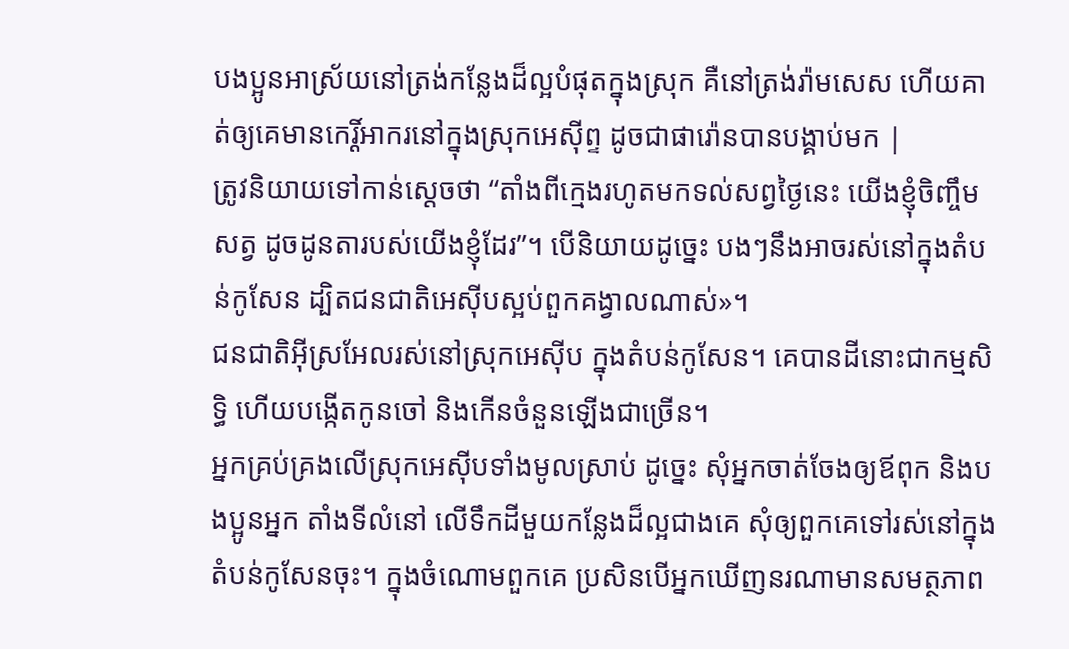បងប្អូនអាស្រ័យនៅត្រង់កន្លែងដ៏ល្អបំផុតក្នុងស្រុក គឺនៅត្រង់រ៉ាមសេស ហើយគាត់ឲ្យគេមានកេរ្តិ៍អាករនៅក្នុងស្រុកអេស៊ីព្ទ ដូចជាផារ៉ោនបានបង្គាប់មក |
ត្រូវនិយាយទៅកាន់ស្តេចថា “តាំងពីក្មេងរហូតមកទល់សព្វថ្ងៃនេះ យើងខ្ញុំចិញ្ចឹមសត្វ ដូចដូនតារបស់យើងខ្ញុំដែរ”។ បើនិយាយដូច្នេះ បងៗនឹងអាចរស់នៅក្នុងតំបន់កូសែន ដ្បិតជនជាតិអេស៊ីបស្អប់ពួកគង្វាលណាស់»។
ជនជាតិអ៊ីស្រអែលរស់នៅស្រុកអេស៊ីប ក្នុងតំបន់កូសែន។ គេបានដីនោះជាកម្មសិទ្ធិ ហើយបង្កើតកូនចៅ និងកើនចំនួនឡើងជាច្រើន។
អ្នកគ្រប់គ្រងលើស្រុកអេស៊ីបទាំងមូលស្រាប់ ដូច្នេះ សុំអ្នកចាត់ចែងឲ្យឪពុក និងបងប្អូនអ្នក តាំងទីលំនៅ លើទឹកដីមួយកន្លែងដ៏ល្អជាងគេ សុំឲ្យពួកគេទៅរស់នៅក្នុងតំបន់កូសែនចុះ។ ក្នុងចំណោមពួកគេ ប្រសិនបើអ្នកឃើញនរណាមានសមត្ថភាព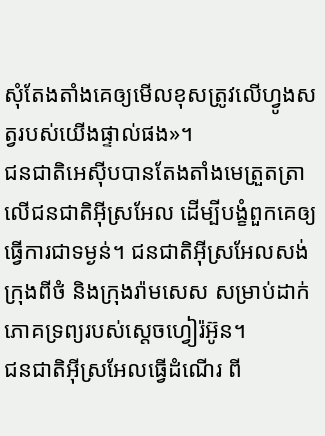សុំតែងតាំងគេឲ្យមើលខុសត្រូវលើហ្វូងសត្វរបស់យើងផ្ទាល់ផង»។
ជនជាតិអេស៊ីបបានតែងតាំងមេត្រួតត្រាលើជនជាតិអ៊ីស្រអែល ដើម្បីបង្ខំពួកគេឲ្យធ្វើការជាទម្ងន់។ ជនជាតិអ៊ីស្រអែលសង់ក្រុងពីថំ និងក្រុងរ៉ាមសេស សម្រាប់ដាក់ភោគទ្រព្យរបស់ស្តេចហ្វៀរ៉អ៊ូន។
ជនជាតិអ៊ីស្រអែលធ្វើដំណើរ ពី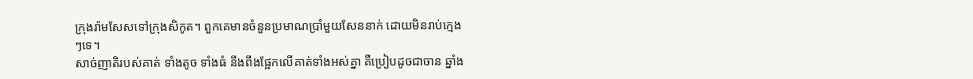ក្រុងរ៉ាមសែសទៅក្រុងសិកូត។ ពួកគេមានចំនួនប្រមាណប្រាំមួយសែននាក់ ដោយមិនរាប់ក្មេងៗទេ។
សាច់ញាតិរបស់គាត់ ទាំងតូច ទាំងធំ នឹងពឹងផ្អែកលើគាត់ទាំងអស់គ្នា គឺប្រៀបដូចជាចាន ឆ្នាំង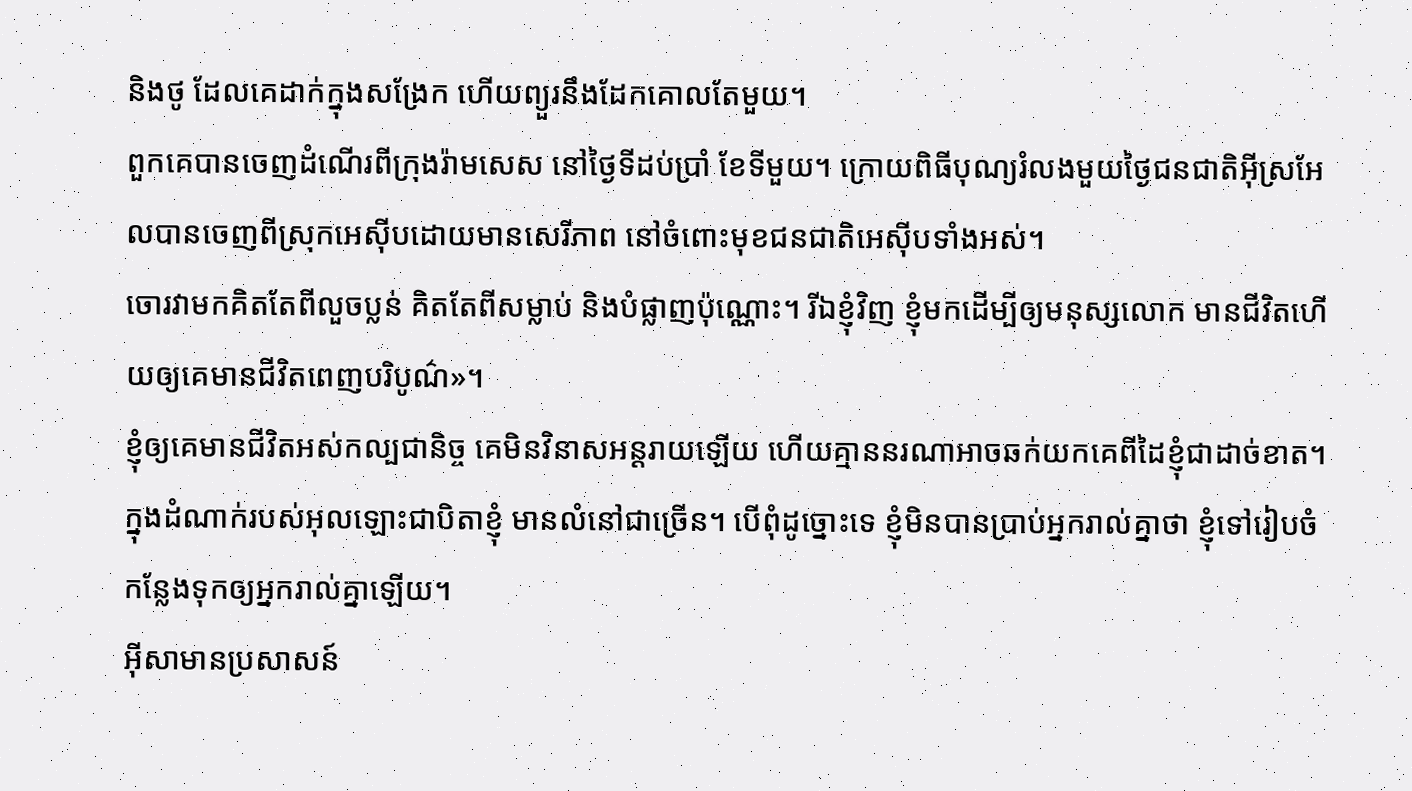និងថូ ដែលគេដាក់ក្នុងសង្រែក ហើយព្យួរនឹងដែកគោលតែមួយ។
ពួកគេបានចេញដំណើរពីក្រុងរ៉ាមសេស នៅថ្ងៃទីដប់ប្រាំ ខែទីមួយ។ ក្រោយពិធីបុណ្យរំលងមួយថ្ងៃជនជាតិអ៊ីស្រអែលបានចេញពីស្រុកអេស៊ីបដោយមានសេរីភាព នៅចំពោះមុខជនជាតិអេស៊ីបទាំងអស់។
ចោរវាមកគិតតែពីលួចប្លន់ គិតតែពីសម្លាប់ និងបំផ្លាញប៉ុណ្ណោះ។ រីឯខ្ញុំវិញ ខ្ញុំមកដើម្បីឲ្យមនុស្សលោក មានជីវិតហើយឲ្យគេមានជីវិតពេញបរិបូណ៌»។
ខ្ញុំឲ្យគេមានជីវិតអស់កល្បជានិច្ច គេមិនវិនាសអន្ដរាយឡើយ ហើយគ្មាននរណាអាចឆក់យកគេពីដៃខ្ញុំជាដាច់ខាត។
ក្នុងដំណាក់របស់អុលឡោះជាបិតាខ្ញុំ មានលំនៅជាច្រើន។ បើពុំដូច្នោះទេ ខ្ញុំមិនបានប្រាប់អ្នករាល់គ្នាថា ខ្ញុំទៅរៀបចំកន្លែងទុកឲ្យអ្នករាល់គ្នាឡើយ។
អ៊ីសាមានប្រសាសន៍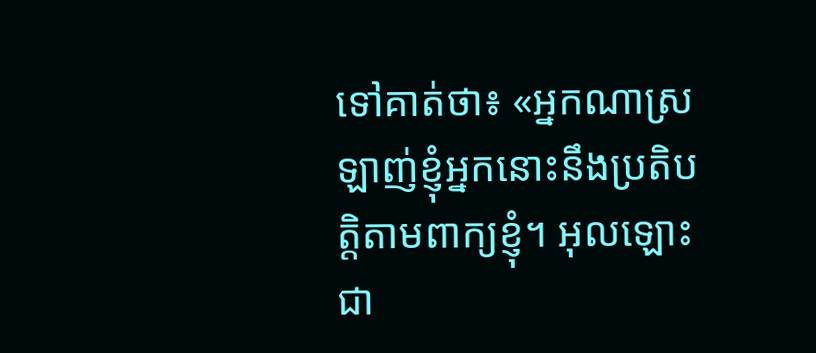ទៅគាត់ថា៖ «អ្នកណាស្រឡាញ់ខ្ញុំអ្នកនោះនឹងប្រតិបត្ដិតាមពាក្យខ្ញុំ។ អុលឡោះជា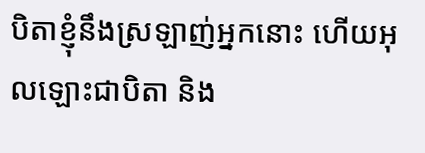បិតាខ្ញុំនឹងស្រឡាញ់អ្នកនោះ ហើយអុលឡោះជាបិតា និង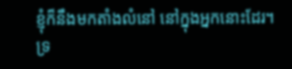ខ្ញុំក៏នឹងមកតាំងលំនៅ នៅក្នុងអ្នកនោះដែរ។
ទ្រ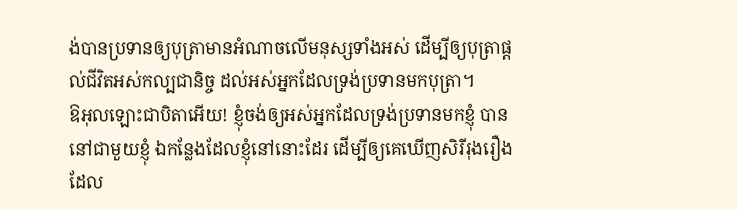ង់បានប្រទានឲ្យបុត្រាមានអំណាចលើមនុស្សទាំងអស់ ដើម្បីឲ្យបុត្រាផ្ដល់ជីវិតអស់កល្បជានិច្ច ដល់អស់អ្នកដែលទ្រង់ប្រទានមកបុត្រា។
ឱអុលឡោះជាបិតាអើយ! ខ្ញុំចង់ឲ្យអស់អ្នកដែលទ្រង់ប្រទានមកខ្ញុំ បាននៅជាមួយខ្ញុំ ឯកន្លែងដែលខ្ញុំនៅនោះដែរ ដើម្បីឲ្យគេឃើញសិរីរុងរឿងដែល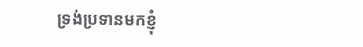ទ្រង់ប្រទានមកខ្ញុំ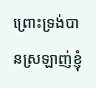ព្រោះទ្រង់បានស្រឡាញ់ខ្ញុំ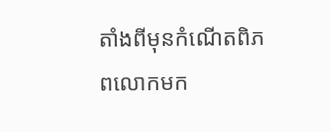តាំងពីមុនកំណើតពិភពលោកមក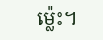ម៉្លេះ។